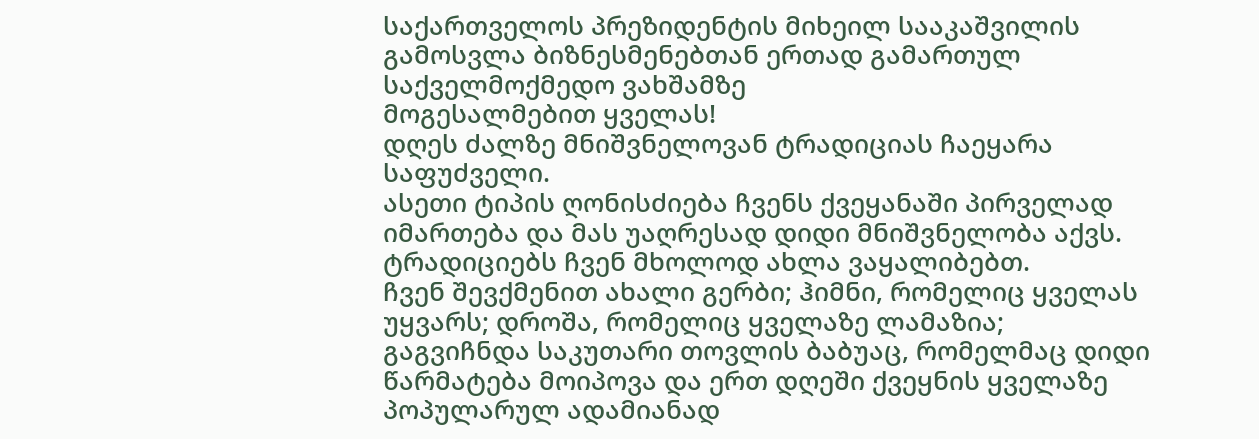საქართველოს პრეზიდენტის მიხეილ სააკაშვილის გამოსვლა ბიზნესმენებთან ერთად გამართულ საქველმოქმედო ვახშამზე
მოგესალმებით ყველას!
დღეს ძალზე მნიშვნელოვან ტრადიციას ჩაეყარა საფუძველი.
ასეთი ტიპის ღონისძიება ჩვენს ქვეყანაში პირველად იმართება და მას უაღრესად დიდი მნიშვნელობა აქვს.
ტრადიციებს ჩვენ მხოლოდ ახლა ვაყალიბებთ.
ჩვენ შევქმენით ახალი გერბი; ჰიმნი, რომელიც ყველას უყვარს; დროშა, რომელიც ყველაზე ლამაზია; გაგვიჩნდა საკუთარი თოვლის ბაბუაც, რომელმაც დიდი წარმატება მოიპოვა და ერთ დღეში ქვეყნის ყველაზე პოპულარულ ადამიანად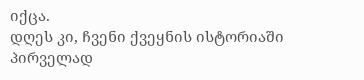იქცა.
დღეს კი, ჩვენი ქვეყნის ისტორიაში პირველად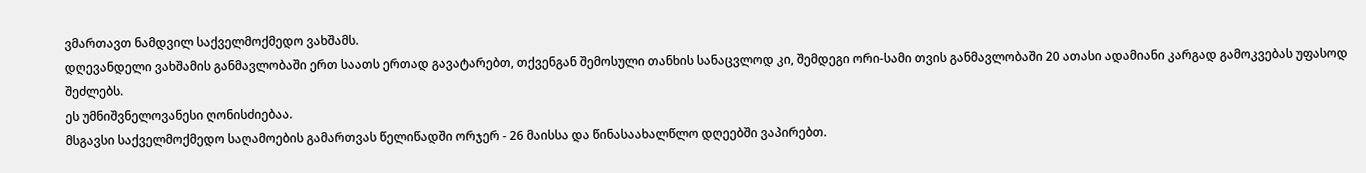ვმართავთ ნამდვილ საქველმოქმედო ვახშამს.
დღევანდელი ვახშამის განმავლობაში ერთ საათს ერთად გავატარებთ, თქვენგან შემოსული თანხის სანაცვლოდ კი, შემდეგი ორი-სამი თვის განმავლობაში 20 ათასი ადამიანი კარგად გამოკვებას უფასოდ შეძლებს.
ეს უმნიშვნელოვანესი ღონისძიებაა.
მსგავსი საქველმოქმედო საღამოების გამართვას წელიწადში ორჯერ - 26 მაისსა და წინასაახალწლო დღეებში ვაპირებთ.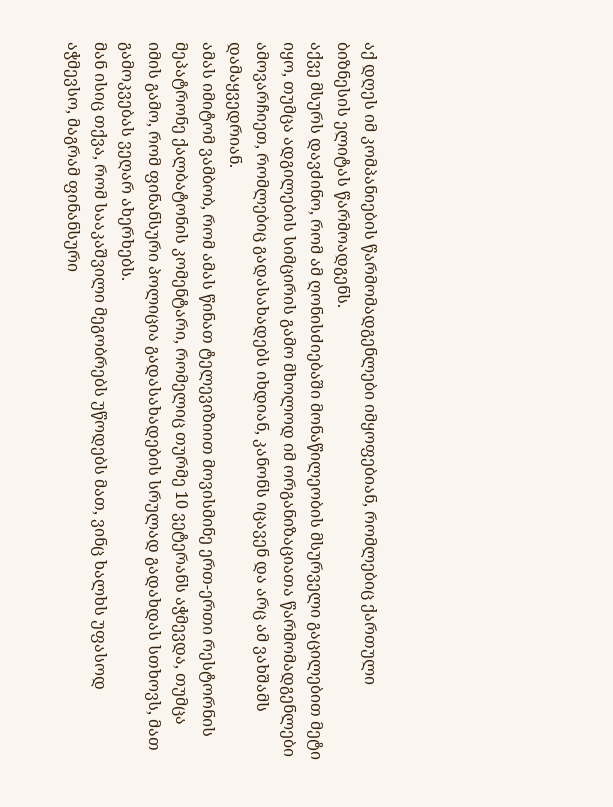აქ დღეს იმ კომპანიების წარმომადგენლები იმყოფებიან, რომლებიც ქართული ბიზნესის ელიტას წარმოადგენს.
აქვე მსურს დავძინო, რომ ამ ღონისძიებაში მონაწილეობის მსურველი გაცილებით მეტი იყო, თუმცა ადგილების სიმცირის გამო მხოლოდ იმ ორგანიზაციათა წარმომადგენლები ამოვარჩიეთ, რომლებიც გადასახადებს იხდიან, კანონს იცავენ და არც ამ ვახშამს დამაყვედრიან.
ამას იმიტომ ვამბობ, რომ ამას წინათ ტელევიზიით მოვისმინე ერთ-ერთი რესტორნის მეპატრონე ქალბატონის კომენტარი, რომელიც თურმე 10 ვეტერანს აჭმევდა, თუმცა იმის გამო, რომ ფინანსური პოლიცია გადასახადების სრულად გადახდას სთხოვს, მათ გამოკვებას ვეღარ ახერხებს.
მან ისიც თქვა, რომ სააკაშვილი მეგობრებს უწოდებს მათ, ვინც ხალხს უფასოდ აჭმევსო, მაგრამ ფინანსური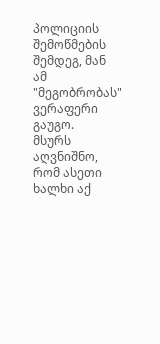პოლიციის შემოწმების შემდეგ, მან ამ "მეგობრობას" ვერაფერი გაუგო.
მსურს აღვნიშნო, რომ ასეთი ხალხი აქ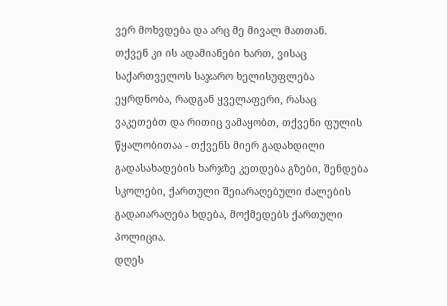ვერ მოხვდება და არც მე მივალ მათთან.
თქვენ კი ის ადამიანები ხართ, ვისაც საქართველოს საჯარო ხელისუფლება ეყრდნობა, რადგან ყველაფერი, რასაც ვაკეთებთ და რითიც ვამაყობთ, თქვენი ფულის წყალობითაა - თქვენს მიერ გადახდილი გადასახადების ხარჯზე კეთდება გზები, შენდება სკოლები, ქართული შეიარაღებული ძალების გადაიარაღება ხდება, მოქმედებს ქართული პოლიცია.
დღეს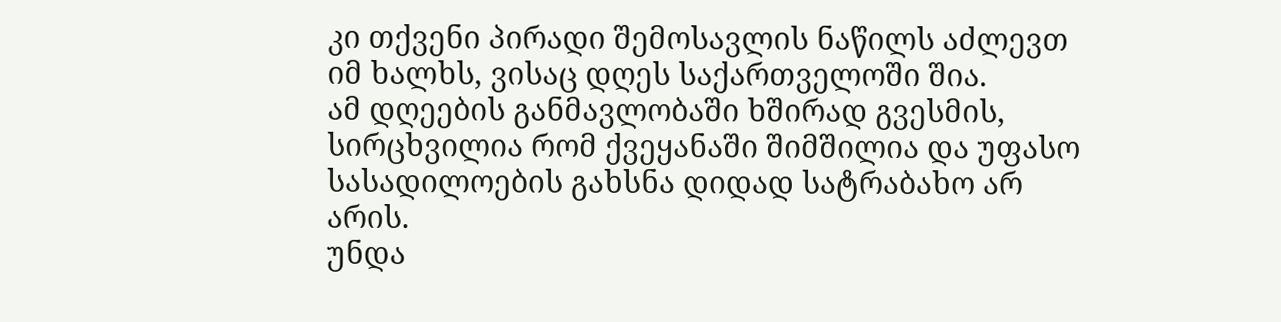კი თქვენი პირადი შემოსავლის ნაწილს აძლევთ იმ ხალხს, ვისაც დღეს საქართველოში შია.
ამ დღეების განმავლობაში ხშირად გვესმის, სირცხვილია რომ ქვეყანაში შიმშილია და უფასო სასადილოების გახსნა დიდად სატრაბახო არ არის.
უნდა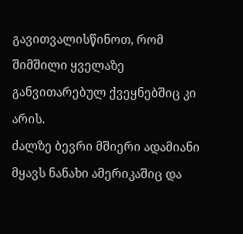გავითვალისწინოთ, რომ შიმშილი ყველაზე განვითარებულ ქვეყნებშიც კი არის.
ძალზე ბევრი მშიერი ადამიანი მყავს ნანახი ამერიკაშიც და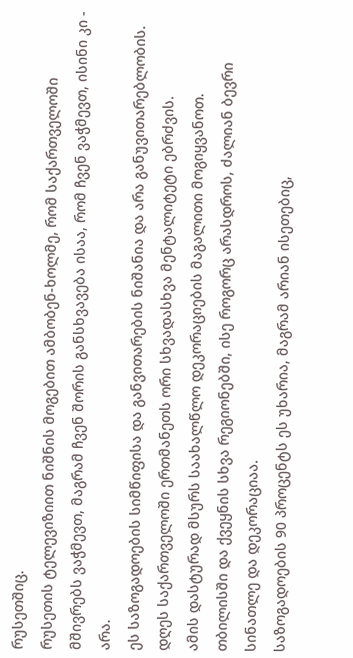რუსეთშიც.
რუსეთის ტელევიზიით ნიშნის მოგებით ამბობენ-ხოლმე, რომ საქართველოში მშივრებს ვაჭმევთ, მაგრამ ჩვენ შორის განსხვავება ისაა, რომ ჩვენ ვაჭმევთ, ისინი კი - არა.
ეს საზოგადოების სიმწიფისა და განვითარების ნიშანია და არა განუვითარებლობის.
დღეს საქართველოში ერთმანეთს ორი სხვადასხვა მენტალიტეტი ებრძვის.
ამის დასტურად მსურს საახალწლო დეკორაციების მაგალითი მოგიყვანოთ.
თბილისში და ქვეყნის სხვა რეგიონებში, ისე როგორც არასდროს, ძალიან ბევრი სინათლე და დეკორაციაა.
საზოგადოების 90 პროცენტს ეს უხარია, მაგრამ არიან ისეთებიც,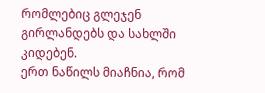რომლებიც გლეჯენ გირლანდებს და სახლში კიდებენ.
ერთ ნაწილს მიაჩნია, რომ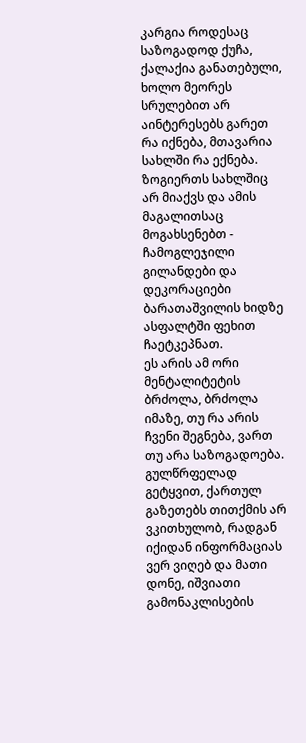კარგია როდესაც საზოგადოდ ქუჩა, ქალაქია განათებული, ხოლო მეორეს სრულებით არ აინტერესებს გარეთ რა იქნება, მთავარია სახლში რა ექნება.
ზოგიერთს სახლშიც არ მიაქვს და ამის მაგალითსაც მოგახსენებთ - ჩამოგლეჯილი გილანდები და დეკორაციები ბარათაშვილის ხიდზე ასფალტში ფეხით ჩაეტკეპნათ.
ეს არის ამ ორი მენტალიტეტის ბრძოლა, ბრძოლა იმაზე, თუ რა არის ჩვენი შეგნება, ვართ თუ არა საზოგადოება.
გულწრფელად გეტყვით, ქართულ გაზეთებს თითქმის არ ვკითხულობ, რადგან იქიდან ინფორმაციას ვერ ვიღებ და მათი დონე, იშვიათი გამონაკლისების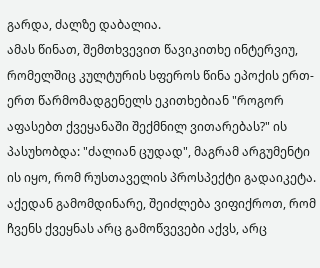გარდა, ძალზე დაბალია.
ამას წინათ, შემთხვევით წავიკითხე ინტერვიუ, რომელშიც კულტურის სფეროს წინა ეპოქის ერთ-ერთ წარმომადგენელს ეკითხებიან "როგორ აფასებთ ქვეყანაში შექმნილ ვითარებას?" ის პასუხობდა: "ძალიან ცუდად", მაგრამ არგუმენტი ის იყო, რომ რუსთაველის პროსპექტი გადაიკეტა.
აქედან გამომდინარე, შეიძლება ვიფიქროთ, რომ ჩვენს ქვეყნას არც გამოწვევები აქვს, არც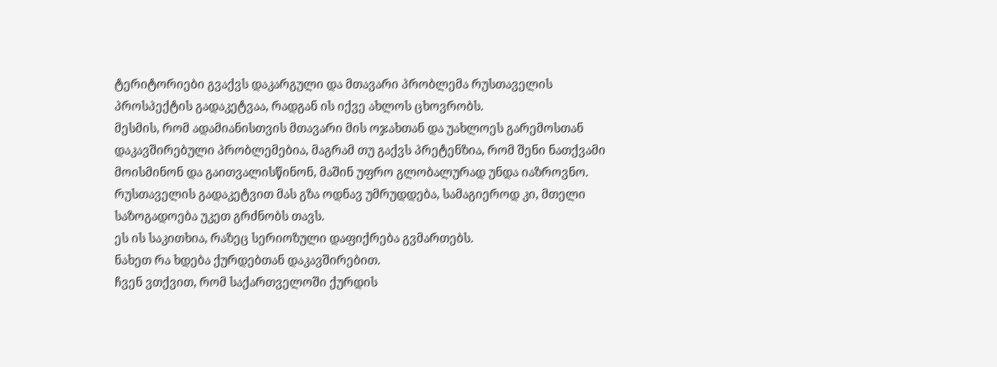ტერიტორიები გვაქვს დაკარგული და მთავარი პრობლემა რუსთაველის პროსპექტის გადაკეტვაა, რადგან ის იქვე ახლოს ცხოვრობს.
მესმის, რომ ადამიანისთვის მთავარი მის ოჯახთან და უახლოეს გარემოსთან დაკავშირებული პრობლემებია, მაგრამ თუ გაქვს პრეტენზია, რომ შენი ნათქვამი მოისმინონ და გაითვალისწინონ, მაშინ უფრო გლობალურად უნდა იაზროვნო.
რუსთაველის გადაკეტვით მას გზა ოდნავ უმრუდდება, სამაგიეროდ კი, მთელი საზოგადოება უკეთ გრძნობს თავს.
ეს ის საკითხია, რაზეც სერიოზული დაფიქრება გვმართებს.
ნახეთ რა ხდება ქურდებთან დაკავშირებით.
ჩვენ ვთქვით, რომ საქართველოში ქურდის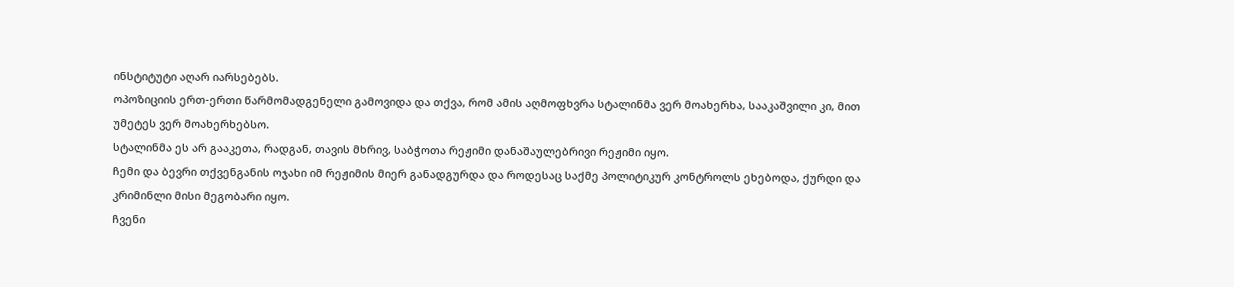ინსტიტუტი აღარ იარსებებს.
ოპოზიციის ერთ-ერთი წარმომადგენელი გამოვიდა და თქვა, რომ ამის აღმოფხვრა სტალინმა ვერ მოახერხა, სააკაშვილი კი, მით უმეტეს ვერ მოახერხებსო.
სტალინმა ეს არ გააკეთა, რადგან, თავის მხრივ, საბჭოთა რეჟიმი დანაშაულებრივი რეჟიმი იყო.
ჩემი და ბევრი თქვენგანის ოჯახი იმ რეჟიმის მიერ განადგურდა და როდესაც საქმე პოლიტიკურ კონტროლს ეხებოდა, ქურდი და კრიმინლი მისი მეგობარი იყო.
ჩვენი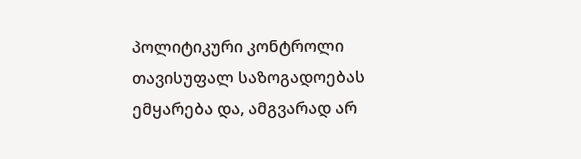პოლიტიკური კონტროლი თავისუფალ საზოგადოებას ემყარება და, ამგვარად არ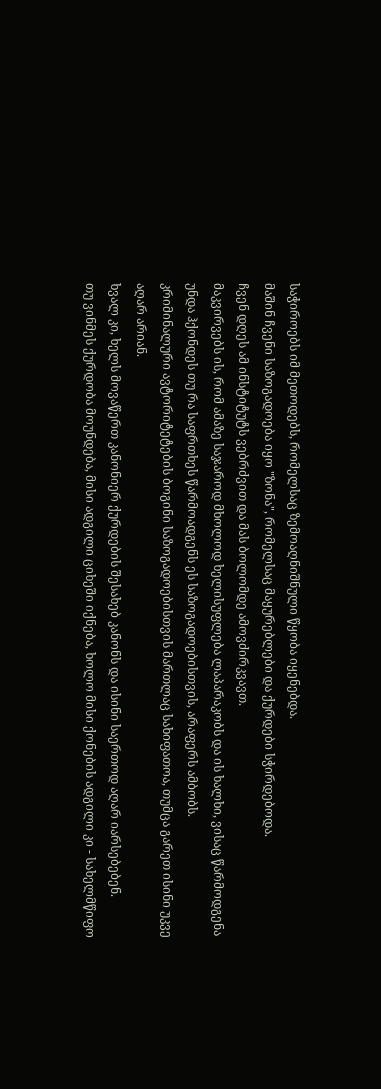საჭიროებს იმ მეთოდებს, რომელსაც ზემოაღნიშნული წყობა იყენებდა.
მაშინ ჩვენი საზოგადოება იყო "ზონა", რომელსაც მაყურებლები და ქურდები სჭირდებოდა.
ჩვენ დღეს ამ ინსტიტუტს ვებრძვით და მას ბოლომდე ამოვძირკვავთ.
მაკვირვებს ის, რომ ამაზე საჯაროდ მხოლოდ ხელისუფლება ლაპარაკობს და ის ხალხი, ვისაც წარმოდგენა უნდა ჰქონდეს თუ რა საფრთხეს წარმოადგენს ეს საზოგადოებისთვის, არაფერს ამბობს.
კრიმინალური ავტორიტეტების ბოგინი საზოგადოებისთვის მართლაც სახიფათოა, თუმცა გარეთ ისინი უკვე აღარ არიან.
ხვალ კი, ხელს მოვაწერთ კანონიერ ქურდების შესახებ კანონს და ისინი საერთოდ აღარ იარსებებენ.
თუ ვინმეს ქურდობა მოუნდება, მისი ადგილი ციხეში იქნება, ხოლო მისი ქონების ადგილი კი - სახელმწიფო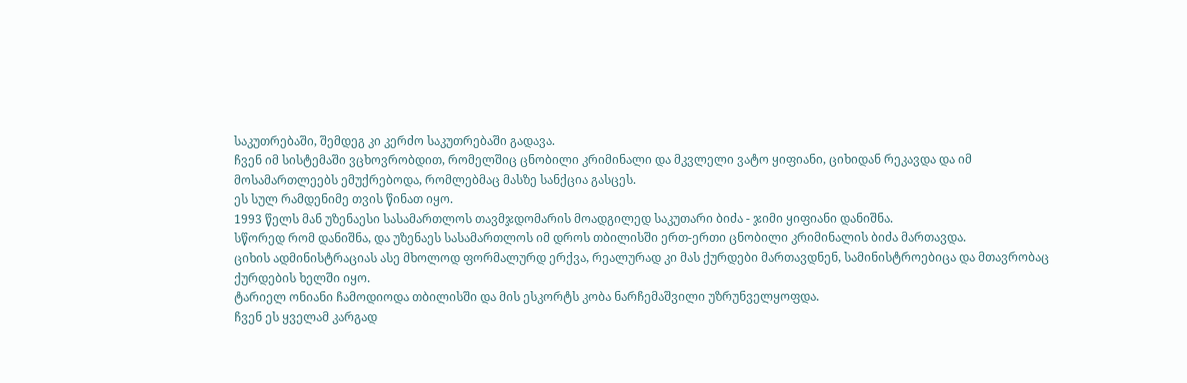საკუთრებაში, შემდეგ კი კერძო საკუთრებაში გადავა.
ჩვენ იმ სისტემაში ვცხოვრობდით, რომელშიც ცნობილი კრიმინალი და მკვლელი ვატო ყიფიანი, ციხიდან რეკავდა და იმ მოსამართლეებს ემუქრებოდა, რომლებმაც მასზე სანქცია გასცეს.
ეს სულ რამდენიმე თვის წინათ იყო.
1993 წელს მან უზენაესი სასამართლოს თავმჯდომარის მოადგილედ საკუთარი ბიძა - ჯიმი ყიფიანი დანიშნა.
სწორედ რომ დანიშნა, და უზენაეს სასამართლოს იმ დროს თბილისში ერთ-ერთი ცნობილი კრიმინალის ბიძა მართავდა.
ციხის ადმინისტრაციას ასე მხოლოდ ფორმალურდ ერქვა, რეალურად კი მას ქურდები მართავდნენ, სამინისტროებიცა და მთავრობაც ქურდების ხელში იყო.
ტარიელ ონიანი ჩამოდიოდა თბილისში და მის ესკორტს კობა ნარჩემაშვილი უზრუნველყოფდა.
ჩვენ ეს ყველამ კარგად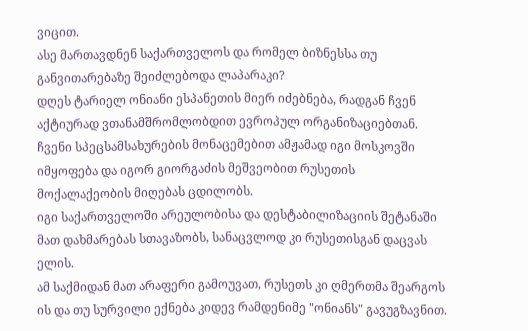ვიცით.
ასე მართავდნენ საქართველოს და რომელ ბიზნესსა თუ განვითარებაზე შეიძლებოდა ლაპარაკი?
დღეს ტარიელ ონიანი ესპანეთის მიერ იძებნება, რადგან ჩვენ აქტიურად ვთანამშრომლობდით ევროპულ ორგანიზაციებთან.
ჩვენი სპეცსამსახურების მონაცემებით ამჟამად იგი მოსკოვში იმყოფება და იგორ გიორგაძის მეშვეობით რუსეთის მოქალაქეობის მიღებას ცდილობს.
იგი საქართველოში არეულობისა და დესტაბილიზაციის შეტანაში მათ დახმარებას სთავაზობს, სანაცვლოდ კი რუსეთისგან დაცვას ელის.
ამ საქმიდან მათ არაფერი გამოუვათ, რუსეთს კი ღმერთმა შეარგოს ის და თუ სურვილი ექნება კიდევ რამდენიმე "ონიანს" გავუგზავნით.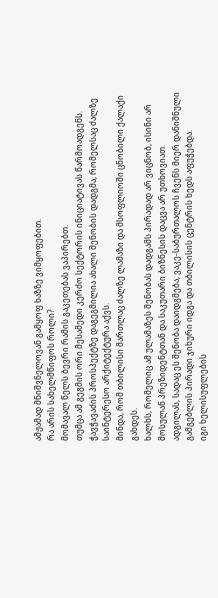ამჟამად მნიშვნელოვან გამყოფ ხაზზე ვიმყოფებით.
რა არის სახელმწიფოს როლი?
მომავალ წელს ბევრი რამის გაკეთებას ვაპირებთ.
თუმცა ამ გეგმის ორი მესამედი კერძო სექტორის ინიციატივას წარმოადგენს.
ჭავჭავაძის პროსპექტზე დაგეგმილია ახალი შენობის დადგმა, რომელსაც ძალზე საინტერესო არქიტექტურა აქვს.
მინდა, რომ თბილისი მართლაც ძალზე ლამაზი და მსოფლიოში ცნობილი ქალაქი გახდეს.
ხალხს, რომელიც ამ ულამაზეს შენობას დადგამს პირადად არ ვიცნობ, ისინი არ მოსულან პრეზიდენტთან და საკუთარი ბიზნესის დაცვა არ უთხოვიათ.
ადგილას, სადაც ეს შენობა დაიდგმება, ვაკე-საბურთალოს ჩვენს მიერ დანიშნული გამგებლის პირადი ჯიხური იდგა და თბილისის ცენტრის ხედს აფუჭებდა.
იგი ხელისუფლების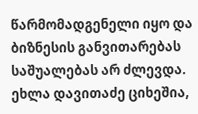წარმომადგენელი იყო და ბიზნესის განვითარებას საშუალებას არ ძლევდა.
ეხლა დავითაძე ციხეშია,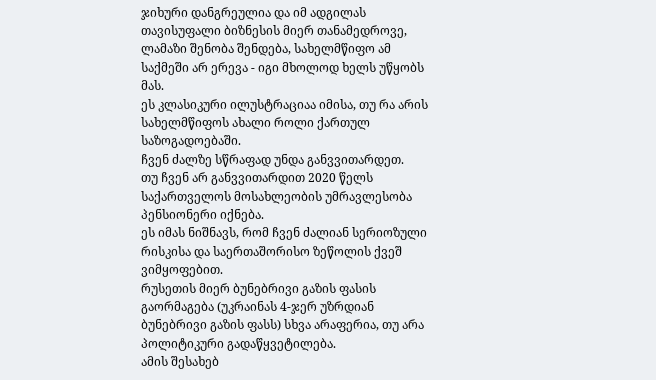ჯიხური დანგრეულია და იმ ადგილას თავისუფალი ბიზნესის მიერ თანამედროვე, ლამაზი შენობა შენდება, სახელმწიფო ამ საქმეში არ ერევა - იგი მხოლოდ ხელს უწყობს მას.
ეს კლასიკური ილუსტრაციაა იმისა, თუ რა არის სახელმწიფოს ახალი როლი ქართულ საზოგადოებაში.
ჩვენ ძალზე სწრაფად უნდა განვვითარდეთ.
თუ ჩვენ არ განვვითარდით 2020 წელს საქართველოს მოსახლეობის უმრავლესობა პენსიონერი იქნება.
ეს იმას ნიშნავს, რომ ჩვენ ძალიან სერიოზული რისკისა და საერთაშორისო ზეწოლის ქვეშ ვიმყოფებით.
რუსეთის მიერ ბუნებრივი გაზის ფასის გაორმაგება (უკრაინას 4-ჯერ უზრდიან ბუნებრივი გაზის ფასს) სხვა არაფერია, თუ არა პოლიტიკური გადაწყვეტილება.
ამის შესახებ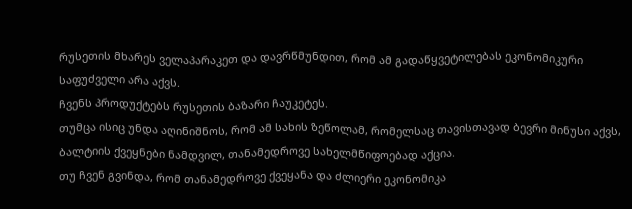რუსეთის მხარეს ველაპარაკეთ და დავრწმუნდით, რომ ამ გადაწყვეტილებას ეკონომიკური საფუძველი არა აქვს.
ჩვენს პროდუქტებს რუსეთის ბაზარი ჩაუკეტეს.
თუმცა ისიც უნდა აღინიშნოს, რომ ამ სახის ზეწოლამ, რომელსაც თავისთავად ბევრი მინუსი აქვს, ბალტიის ქვეყნები ნამდვილ, თანამედროვე სახელმწიფოებად აქცია.
თუ ჩვენ გვინდა, რომ თანამედროვე ქვეყანა და ძლიერი ეკონომიკა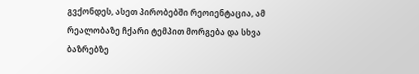გვქონდეს, ასეთ პირობებში რეოიენტაცია, ამ რეალობაზე ჩქარი ტემპით მორგება და სხვა ბაზრებზე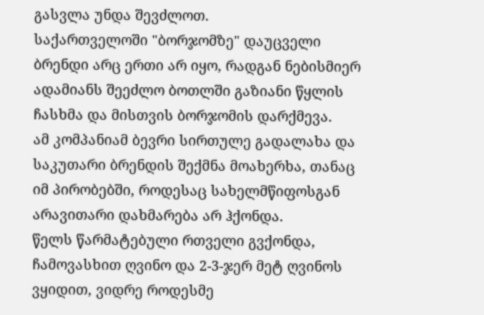გასვლა უნდა შევძლოთ.
საქართველოში "ბორჯომზე" დაუცველი ბრენდი არც ერთი არ იყო, რადგან ნებისმიერ ადამიანს შეეძლო ბოთლში გაზიანი წყლის ჩასხმა და მისთვის ბორჯომის დარქმევა.
ამ კომპანიამ ბევრი სირთულე გადალახა და საკუთარი ბრენდის შექმნა მოახერხა, თანაც იმ პირობებში, როდესაც სახელმწიფოსგან არავითარი დახმარება არ ჰქონდა.
წელს წარმატებული რთველი გვქონდა, ჩამოვასხით ღვინო და 2-3-ჯერ მეტ ღვინოს ვყიდით, ვიდრე როდესმე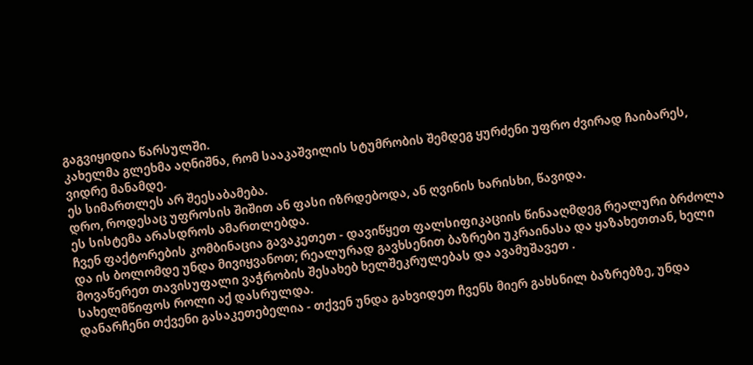გაგვიყიდია წარსულში.
კახელმა გლეხმა აღნიშნა, რომ სააკაშვილის სტუმრობის შემდეგ ყურძენი უფრო ძვირად ჩაიბარეს, ვიდრე მანამდე.
ეს სიმართლეს არ შეესაბამება.
დრო, როდესაც უფროსის შიშით ან ფასი იზრდებოდა, ან ღვინის ხარისხი, წავიდა.
ეს სისტემა არასდროს ამართლებდა.
ჩვენ ფაქტორების კომბინაცია გავაკეთეთ - დავიწყეთ ფალსიფიკაციის წინააღმდეგ რეალური ბრძოლა და ის ბოლომდე უნდა მივიყვანოთ; რეალურად გავხსენით ბაზრები უკრაინასა და ყაზახეთთან, ხელი მოვაწერეთ თავისუფალი ვაჭრობის შესახებ ხელშეკრულებას და ავამუშავეთ .
სახელმწიფოს როლი აქ დასრულდა.
დანარჩენი თქვენი გასაკეთებელია - თქვენ უნდა გახვიდეთ ჩვენს მიერ გახსნილ ბაზრებზე, უნდა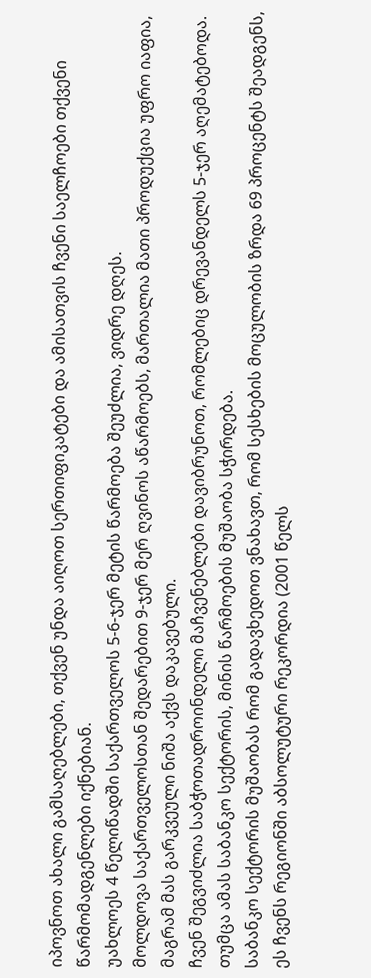იპოვნოთ ახალი გამსაღებლები, თქვენ უნდა აიღოთ სერთიფიკატები და ამისათვის ჩვენი საელჩოები თქვენი წარმომადგენლები იქნებიან.
უახლოეს 4 წელიწადში საქართველოს 5-6-ჯერ მეტის წარმოება შეუძლია, ვიდრე დღეს.
მოლდოვა საქართველოსთან შედარებით 9-ჯერ მერ ღვინოს აწარმოებს, მართალია მათი პროდუქცია უფრო იაფია, მაგრამ მას გარკვეული ნიშა აქვს დაკავებული.
ჩვენ შეგვიძლია საბჭოთადროინდელი მაჩვენებლები დავიბრუნოთ, რომლებიც დრევანდელს 5-ჯერ აღემატებოდა.
თუმცა ამას საბანკო სექტორის, მინის წარმოების მუშაობა სჭირდება.
საბანკო სექტორის მუშაობას რომ გადავხედოთ ვნახავთ, რომ სესხების მოცულობის ზრდა 69 პროცენტს შეადგენს, ეს ჩვენს რეგიონში აბსოლუტური რეკორდია (2001 წელს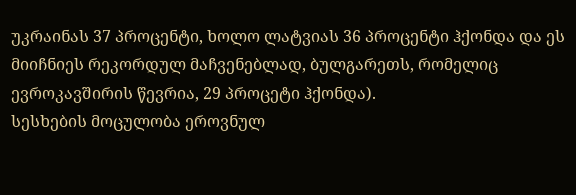უკრაინას 37 პროცენტი, ხოლო ლატვიას 36 პროცენტი ჰქონდა და ეს მიიჩნიეს რეკორდულ მაჩვენებლად, ბულგარეთს, რომელიც ევროკავშირის წევრია, 29 პროცეტი ჰქონდა).
სესხების მოცულობა ეროვნულ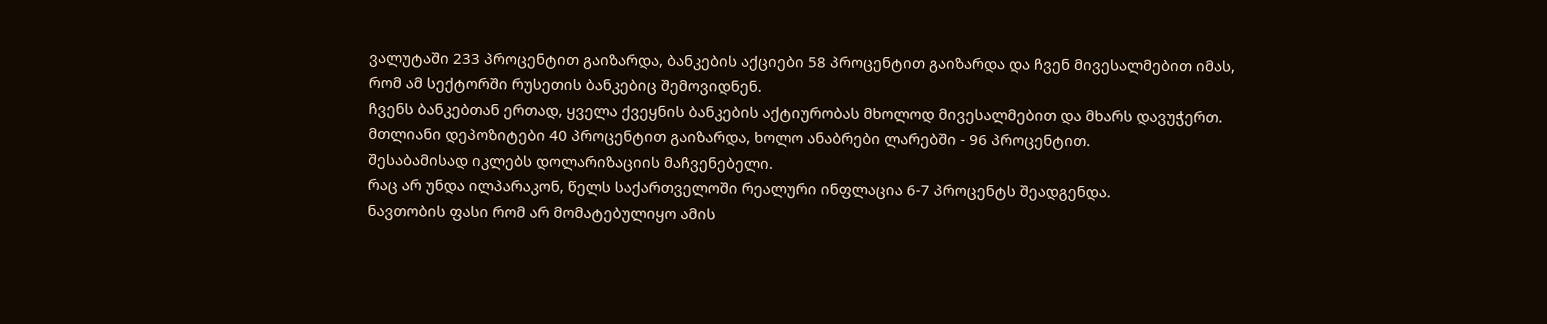ვალუტაში 233 პროცენტით გაიზარდა, ბანკების აქციები 58 პროცენტით გაიზარდა და ჩვენ მივესალმებით იმას, რომ ამ სექტორში რუსეთის ბანკებიც შემოვიდნენ.
ჩვენს ბანკებთან ერთად, ყველა ქვეყნის ბანკების აქტიურობას მხოლოდ მივესალმებით და მხარს დავუჭერთ.
მთლიანი დეპოზიტები 40 პროცენტით გაიზარდა, ხოლო ანაბრები ლარებში - 96 პროცენტით.
შესაბამისად იკლებს დოლარიზაციის მაჩვენებელი.
რაც არ უნდა ილპარაკონ, წელს საქართველოში რეალური ინფლაცია 6-7 პროცენტს შეადგენდა.
ნავთობის ფასი რომ არ მომატებულიყო ამის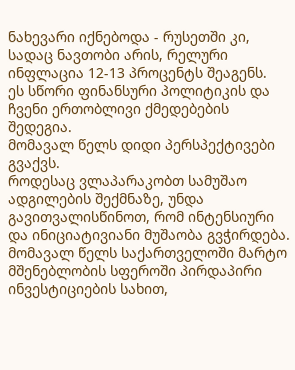ნახევარი იქნებოდა - რუსეთში კი, სადაც ნავთობი არის, რელური ინფლაცია 12-13 პროცენტს შეაგენს.
ეს სწორი ფინანსური პოლიტიკის და ჩვენი ერთობლივი ქმედებების შედეგია.
მომავალ წელს დიდი პერსპექტივები გვაქვს.
როდესაც ვლაპარაკობთ სამუშაო ადგილების შექმნაზე, უნდა გავითვალისწინოთ, რომ ინტენსიური და ინიციატივიანი მუშაობა გვჭირდება.
მომავალ წელს საქართველოში მარტო მშენებლობის სფეროში პირდაპირი ინვესტიციების სახით,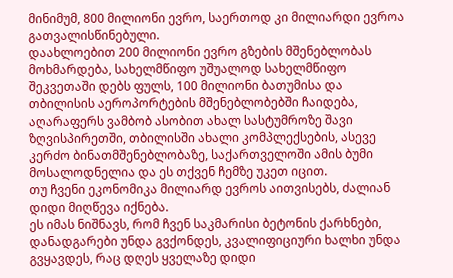მინიმუმ, 800 მილიონი ევრო, საერთოდ კი მილიარდი ევროა გათვალისწინებული.
დაახლოებით 200 მილიონი ევრო გზების მშენებლობას მოხმარდება, სახელმწიფო უშუალოდ სახელმწიფო შეკვეთაში დებს ფულს, 100 მილიონი ბათუმისა და თბილისის აეროპორტების მშენებლობებში ჩაიდება, აღარაფერს ვამბობ ასობით ახალ სასტუმროზე შავი ზღვისპირეთში, თბილისში ახალი კომპლექსების, ასევე კერძო ბინათმშენებლობაზე, საქართველოში ამის ბუმი მოსალოდნელია და ეს თქვენ ჩემზე უკეთ იცით.
თუ ჩვენი ეკონომიკა მილიარდ ევროს აითვისებს, ძალიან დიდი მიღწევა იქნება.
ეს იმას ნიშნავს, რომ ჩვენ საკმარისი ბეტონის ქარხნები, დანადგარები უნდა გვქონდეს, კვალიფიციური ხალხი უნდა გვყავდეს, რაც დღეს ყველაზე დიდი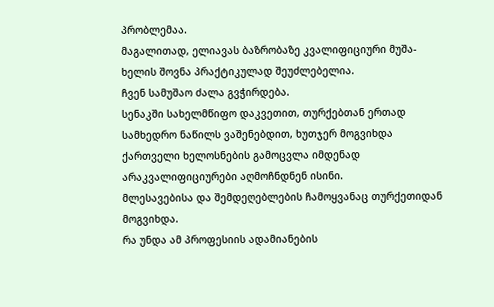პრობლემაა.
მაგალითად, ელიავას ბაზრობაზე კვალიფიციური მუშა-ხელის შოვნა პრაქტიკულად შეუძლებელია.
ჩვენ სამუშაო ძალა გვჭირდება.
სენაკში სახელმწიფო დაკვეთით, თურქებთან ერთად სამხედრო ნაწილს ვაშენებდით, ხუთჯერ მოგვიხდა ქართველი ხელოსნების გამოცვლა იმდენად არაკვალიფიციურები აღმოჩნდნენ ისინი.
მლესავებისა და შემდეღებლების ჩამოყვანაც თურქეთიდან მოგვიხდა.
რა უნდა ამ პროფესიის ადამიანების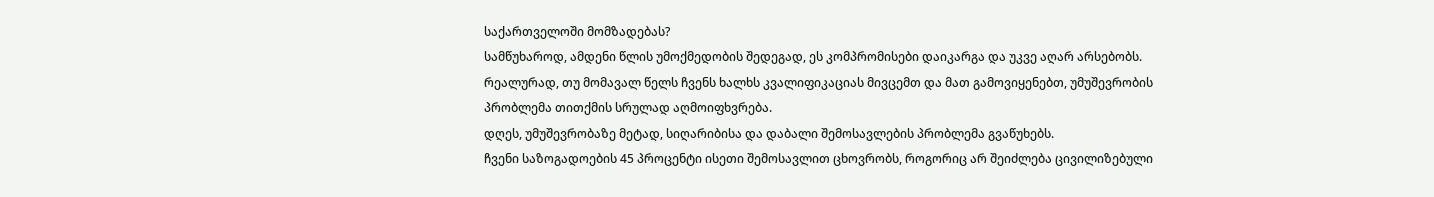საქართველოში მომზადებას?
სამწუხაროდ, ამდენი წლის უმოქმედობის შედეგად, ეს კომპრომისები დაიკარგა და უკვე აღარ არსებობს.
რეალურად, თუ მომავალ წელს ჩვენს ხალხს კვალიფიკაციას მივცემთ და მათ გამოვიყენებთ, უმუშევრობის პრობლემა თითქმის სრულად აღმოიფხვრება.
დღეს, უმუშევრობაზე მეტად, სიღარიბისა და დაბალი შემოსავლების პრობლემა გვაწუხებს.
ჩვენი საზოგადოების 45 პროცენტი ისეთი შემოსავლით ცხოვრობს, როგორიც არ შეიძლება ცივილიზებული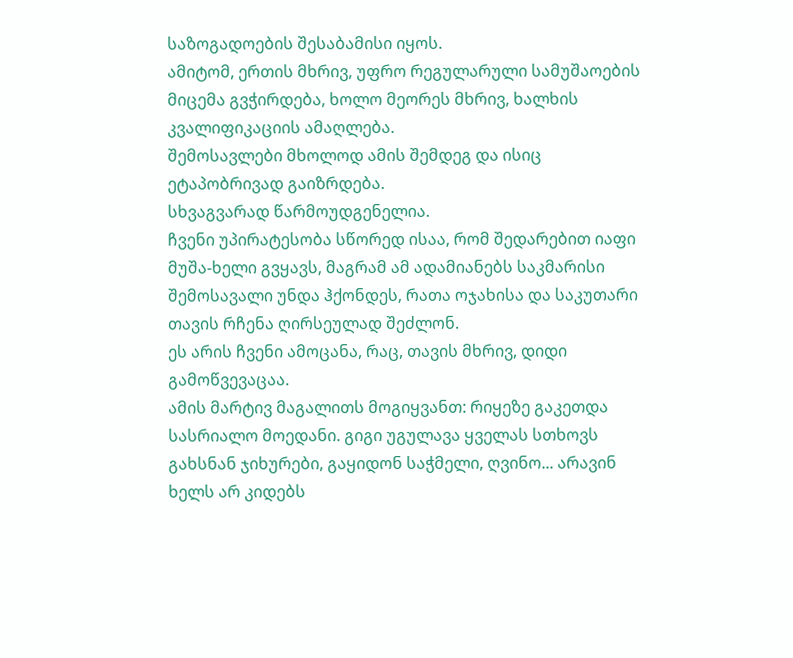საზოგადოების შესაბამისი იყოს.
ამიტომ, ერთის მხრივ, უფრო რეგულარული სამუშაოების მიცემა გვჭირდება, ხოლო მეორეს მხრივ, ხალხის კვალიფიკაციის ამაღლება.
შემოსავლები მხოლოდ ამის შემდეგ და ისიც ეტაპობრივად გაიზრდება.
სხვაგვარად წარმოუდგენელია.
ჩვენი უპირატესობა სწორედ ისაა, რომ შედარებით იაფი მუშა-ხელი გვყავს, მაგრამ ამ ადამიანებს საკმარისი შემოსავალი უნდა ჰქონდეს, რათა ოჯახისა და საკუთარი თავის რჩენა ღირსეულად შეძლონ.
ეს არის ჩვენი ამოცანა, რაც, თავის მხრივ, დიდი გამოწვევაცაა.
ამის მარტივ მაგალითს მოგიყვანთ: რიყეზე გაკეთდა სასრიალო მოედანი. გიგი უგულავა ყველას სთხოვს გახსნან ჯიხურები, გაყიდონ საჭმელი, ღვინო... არავინ ხელს არ კიდებს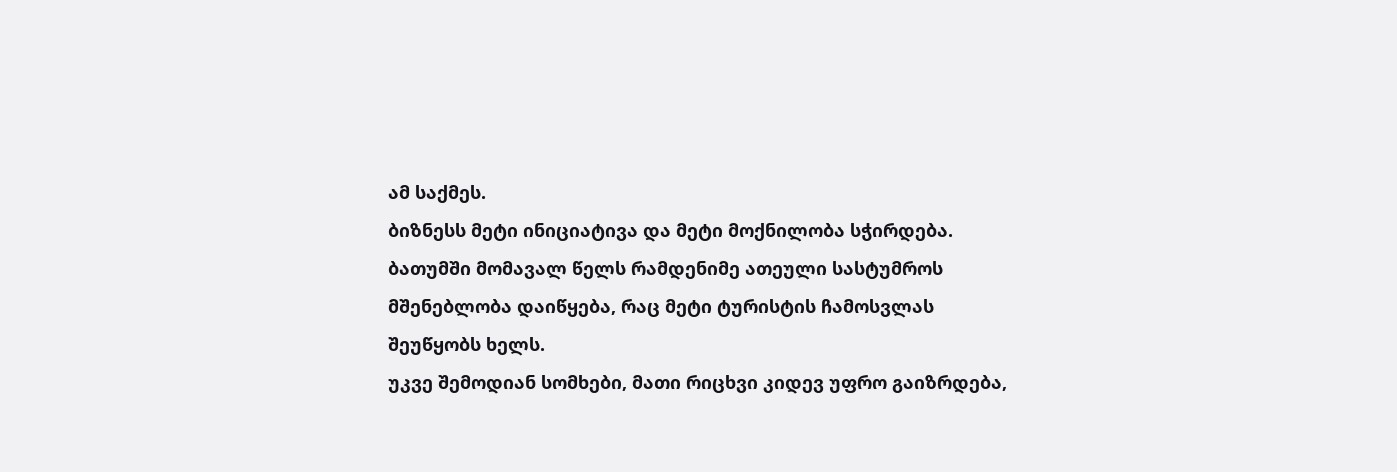ამ საქმეს.
ბიზნესს მეტი ინიციატივა და მეტი მოქნილობა სჭირდება.
ბათუმში მომავალ წელს რამდენიმე ათეული სასტუმროს მშენებლობა დაიწყება, რაც მეტი ტურისტის ჩამოსვლას შეუწყობს ხელს.
უკვე შემოდიან სომხები, მათი რიცხვი კიდევ უფრო გაიზრდება,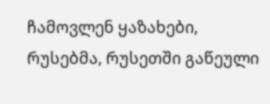ჩამოვლენ ყაზახები, რუსებმა, რუსეთში გაწეული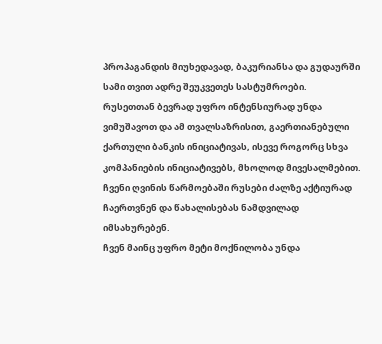პროპაგანდის მიუხედავად, ბაკურიანსა და გუდაურში სამი თვით ადრე შეუკვეთეს სასტუმროები.
რუსეთთან ბევრად უფრო ინტენსიურად უნდა ვიმუშავოთ და ამ თვალსაზრისით, გაერთიანებული ქართული ბანკის ინიციატივას, ისევე როგორც სხვა კომპანიების ინიციატივებს, მხოლოდ მივესალმებით.
ჩვენი ღვინის წარმოებაში რუსები ძალზე აქტიურად ჩაერთვნენ და წახალისებას ნამდვილად იმსახურებენ.
ჩვენ მაინც უფრო მეტი მოქნილობა უნდა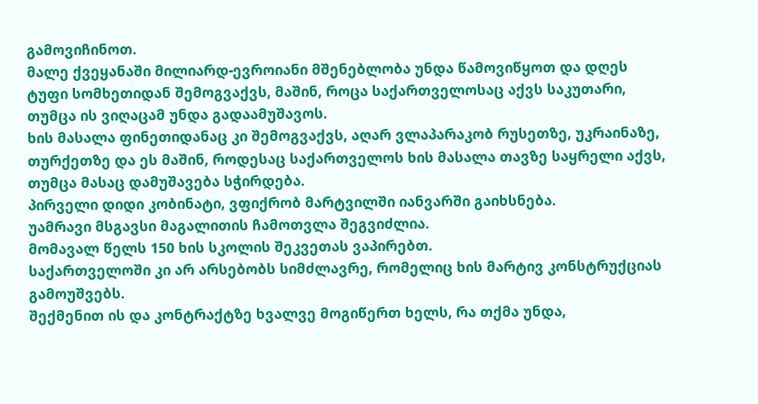გამოვიჩინოთ.
მალე ქვეყანაში მილიარდ-ევროიანი მშენებლობა უნდა წამოვიწყოთ და დღეს ტუფი სომხეთიდან შემოგვაქვს, მაშინ, როცა საქართველოსაც აქვს საკუთარი, თუმცა ის ვიღაცამ უნდა გადაამუშავოს.
ხის მასალა ფინეთიდანაც კი შემოგვაქვს, აღარ ვლაპარაკობ რუსეთზე, უკრაინაზე, თურქეთზე და ეს მაშინ, როდესაც საქართველოს ხის მასალა თავზე საყრელი აქვს, თუმცა მასაც დამუშავება სჭირდება.
პირველი დიდი კობინატი, ვფიქრობ მარტვილში იანვარში გაიხსნება.
უამრავი მსგავსი მაგალითის ჩამოთვლა შეგვიძლია.
მომავალ წელს 150 ხის სკოლის შეკვეთას ვაპირებთ.
საქართველოში კი არ არსებობს სიმძლავრე, რომელიც ხის მარტივ კონსტრუქციას გამოუშვებს.
შექმენით ის და კონტრაქტზე ხვალვე მოგიწერთ ხელს, რა თქმა უნდა,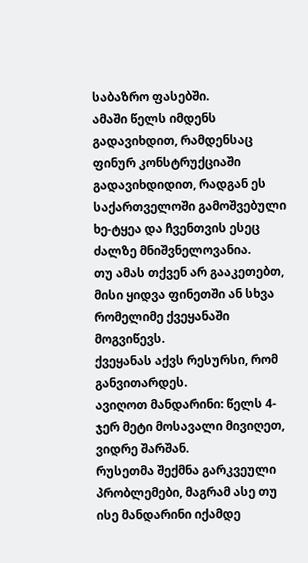საბაზრო ფასებში.
ამაში წელს იმდენს გადავიხდით, რამდენსაც ფინურ კონსტრუქციაში გადავიხდიდით, რადგან ეს საქართველოში გამოშვებული ხე-ტყეა და ჩვენთვის ესეც ძალზე მნიშვნელოვანია.
თუ ამას თქვენ არ გააკეთებთ, მისი ყიდვა ფინეთში ან სხვა რომელიმე ქვეყანაში მოგვიწევს.
ქვეყანას აქვს რესურსი, რომ განვითარდეს.
ავიღოთ მანდარინი: წელს 4-ჯერ მეტი მოსავალი მივიღეთ, ვიდრე შარშან.
რუსეთმა შექმნა გარკვეული პრობლემები, მაგრამ ასე თუ ისე მანდარინი იქამდე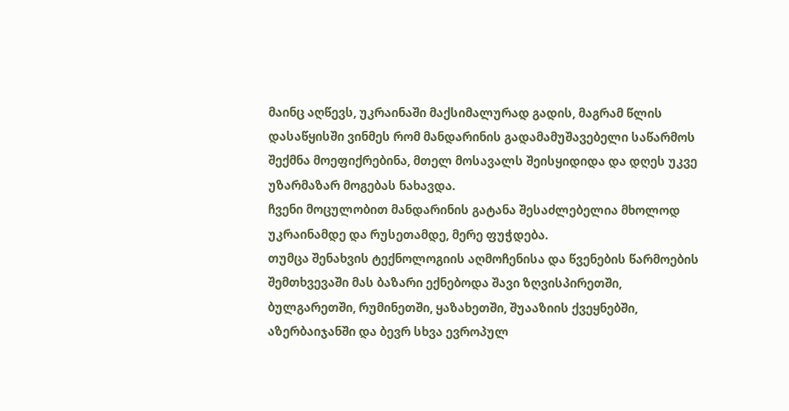მაინც აღწევს, უკრაინაში მაქსიმალურად გადის, მაგრამ წლის დასაწყისში ვინმეს რომ მანდარინის გადამამუშავებელი საწარმოს შექმნა მოეფიქრებინა, მთელ მოსავალს შეისყიდიდა და დღეს უკვე უზარმაზარ მოგებას ნახავდა.
ჩვენი მოცულობით მანდარინის გატანა შესაძლებელია მხოლოდ უკრაინამდე და რუსეთამდე, მერე ფუჭდება.
თუმცა შენახვის ტექნოლოგიის აღმოჩენისა და წვენების წარმოების შემთხვევაში მას ბაზარი ექნებოდა შავი ზღვისპირეთში, ბულგარეთში, რუმინეთში, ყაზახეთში, შუააზიის ქვეყნებში, აზერბაიჯანში და ბევრ სხვა ევროპულ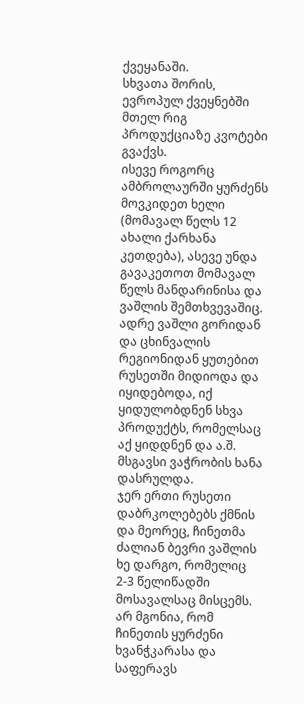ქვეყანაში.
სხვათა შორის, ევროპულ ქვეყნებში მთელ რიგ პროდუქციაზე კვოტები გვაქვს.
ისევე როგორც ამბროლაურში ყურძენს მოვკიდეთ ხელი (მომავალ წელს 12 ახალი ქარხანა კეთდება), ასევე უნდა გავაკეთოთ მომავალ წელს მანდარინისა და ვაშლის შემთხვევაშიც.
ადრე ვაშლი გორიდან და ცხინვალის რეგიონიდან ყუთებით რუსეთში მიდიოდა და იყიდებოდა, იქ ყიდულობდნენ სხვა პროდუქტს, რომელსაც აქ ყიდდნენ და ა.შ.
მსგავსი ვაჭრობის ხანა დასრულდა.
ჯერ ერთი რუსეთი დაბრკოლებებს ქმნის და მეორეც, ჩინეთმა ძალიან ბევრი ვაშლის ხე დარგო, რომელიც 2-3 წელიწადში მოსავალსაც მისცემს.
არ მგონია, რომ ჩინეთის ყურძენი ხვანჭკარასა და საფერავს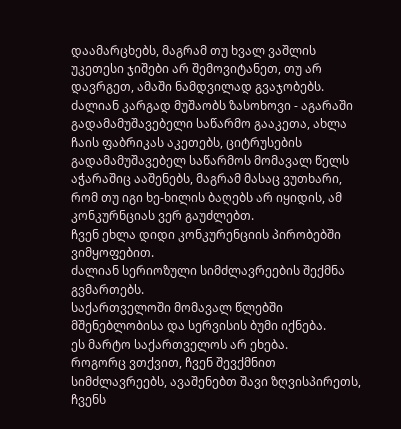დაამარცხებს, მაგრამ თუ ხვალ ვაშლის უკეთესი ჯიშები არ შემოვიტანეთ, თუ არ დავრგეთ, ამაში ნამდვილად გვაჯობებს.
ძალიან კარგად მუშაობს ზასოხოვი - აგარაში გადამამუშავებელი საწარმო გააკეთა, ახლა ჩაის ფაბრიკას აკეთებს, ციტრუსების გადამამუშავებელ საწარმოს მომავალ წელს აჭარაშიც ააშენებს, მაგრამ მასაც ვუთხარი, რომ თუ იგი ხე-ხილის ბაღებს არ იყიდის, ამ კონკურნციას ვერ გაუძლებთ.
ჩვენ ეხლა დიდი კონკურენციის პირობებში ვიმყოფებით.
ძალიან სერიოზული სიმძლავრეების შექმნა გვმართებს.
საქართველოში მომავალ წლებში მშენებლობისა და სერვისის ბუმი იქნება.
ეს მარტო საქართველოს არ ეხება.
როგორც ვთქვით, ჩვენ შევქმნით სიმძლავრეებს, ავაშენებთ შავი ზღვისპირეთს, ჩვენს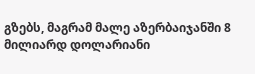გზებს, მაგრამ მალე აზერბაიჯანში 8 მილიარდ დოლარიანი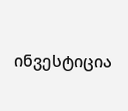ინვესტიცია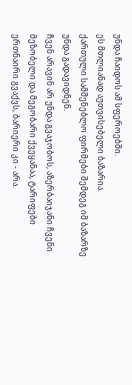უნდა ჩაიდოს ამ სფეროებში.
ეს მთლიანად აუთვისებელი ბაზარია.
ქართული სამშენებლო ფირმები შემდეგ იმ ბაზარზე უნდა გადავიდნენ.
ჩვენ არავინ არ უნდა გვაჯობოს, აზერბაიჯანი ჩვენი მეზობელი და მეგობარი ქვეყანაა, ტარიფები ერთნაირი გვაქვს, ბარიერი კი - არა.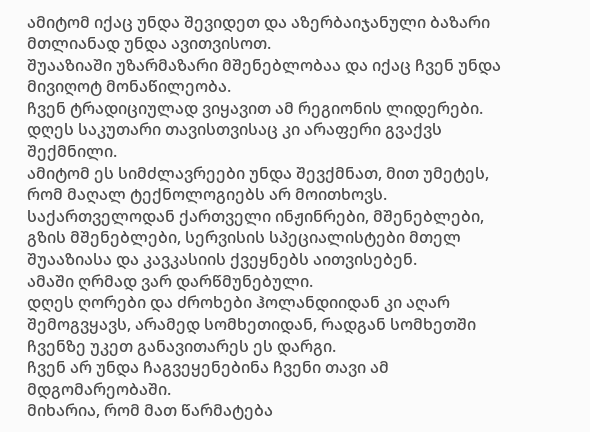ამიტომ იქაც უნდა შევიდეთ და აზერბაიჯანული ბაზარი მთლიანად უნდა ავითვისოთ.
შუააზიაში უზარმაზარი მშენებლობაა და იქაც ჩვენ უნდა მივიღოტ მონაწილეობა.
ჩვენ ტრადიციულად ვიყავით ამ რეგიონის ლიდერები.
დღეს საკუთარი თავისთვისაც კი არაფერი გვაქვს შექმნილი.
ამიტომ ეს სიმძლავრეები უნდა შევქმნათ, მით უმეტეს, რომ მაღალ ტექნოლოგიებს არ მოითხოვს.
საქართველოდან ქართველი ინჟინრები, მშენებლები, გზის მშენებლები, სერვისის სპეციალისტები მთელ შუააზიასა და კავკასიის ქვეყნებს აითვისებენ.
ამაში ღრმად ვარ დარწმუნებული.
დღეს ღორები და ძროხები ჰოლანდიიდან კი აღარ შემოგვყავს, არამედ სომხეთიდან, რადგან სომხეთში ჩვენზე უკეთ განავითარეს ეს დარგი.
ჩვენ არ უნდა ჩაგვეყენებინა ჩვენი თავი ამ მდგომარეობაში.
მიხარია, რომ მათ წარმატება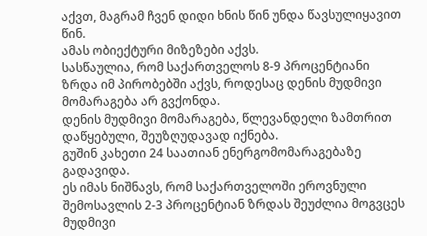აქვთ, მაგრამ ჩვენ დიდი ხნის წინ უნდა წავსულიყავით წინ.
ამას ობიექტური მიზეზები აქვს.
სასწაულია, რომ საქართველოს 8-9 პროცენტიანი ზრდა იმ პირობებში აქვს, როდესაც დენის მუდმივი მომარაგება არ გვქონდა.
დენის მუდმივი მომარაგება, წლევანდელი ზამთრით დაწყებული, შეუზღუდავად იქნება.
გუშინ კახეთი 24 საათიან ენერგომომარაგებაზე გადავიდა.
ეს იმას ნიშნავს, რომ საქართველოში ეროვნული შემოსავლის 2-3 პროცენტიან ზრდას შეუძლია მოგვცეს მუდმივი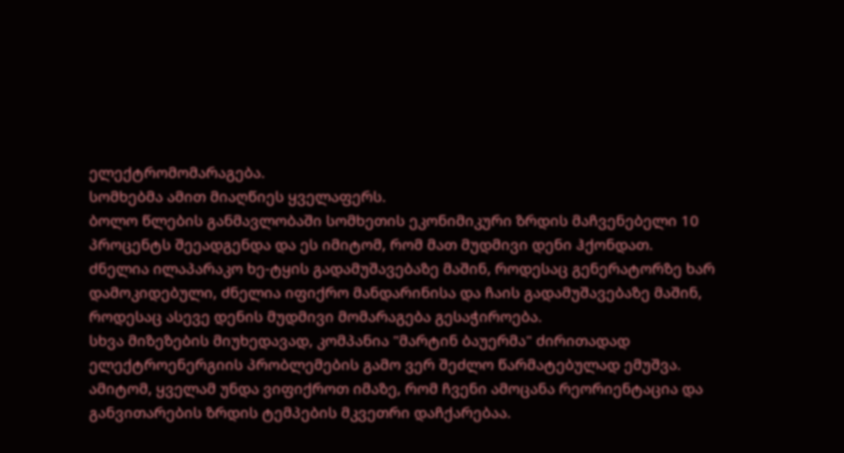ელექტრომომარაგება.
სომხებმა ამით მიაღწიეს ყველაფერს.
ბოლო წლების განმავლობაში სომხეთის ეკონიმიკური ზრდის მაჩვენებელი 10 პროცენტს შეეადგენდა და ეს იმიტომ, რომ მათ მუდმივი დენი ჰქონდათ.
ძნელია ილაპარაკო ხე-ტყის გადამუშავებაზე მაშინ, როდესაც გენერატორზე ხარ დამოკიდებული, ძნელია იფიქრო მანდარინისა და ჩაის გადამუშავებაზე მაშინ, როდესაც ასევე დენის მუდმივი მომარაგება გესაჭიროება.
სხვა მიზეზების მიუხედავად, კომპანია "მარტინ ბაუერმა" ძირითადად ელექტროენერგიის პრობლემების გამო ვერ შეძლო წარმატებულად ემუშვა.
ამიტომ, ყველამ უნდა ვიფიქროთ იმაზე, რომ ჩვენი ამოცანა რეორიენტაცია და განვითარების ზრდის ტემპების მკვეთრი დაჩქარებაა.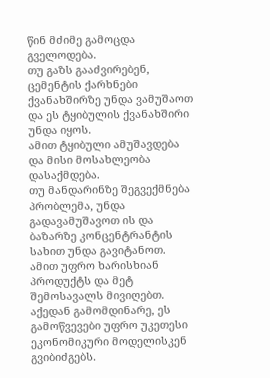წინ მძიმე გამოცდა გველოდება.
თუ გაზს გააძვირებენ, ცემენტის ქარხნები ქვანახშირზე უნდა ვამუშაოთ და ეს ტყიბულის ქვანახშირი უნდა იყოს.
ამით ტყიბული ამუშავდება და მისი მოსახლეობა დასაქმდება.
თუ მანდარინზე შეგვექმნება პრობლემა, უნდა გადავამუშავოთ ის და ბაზარზე კონცენტრანტის სახით უნდა გავიტანოთ.
ამით უფრო ხარისხიან პროდუქტს და მეტ შემოსავალს მივიღებთ.
აქედან გამომდინარე, ეს გამოწვევები უფრო უკეთესი ეკონომიკური მოდელისკენ გვიბიძგებს.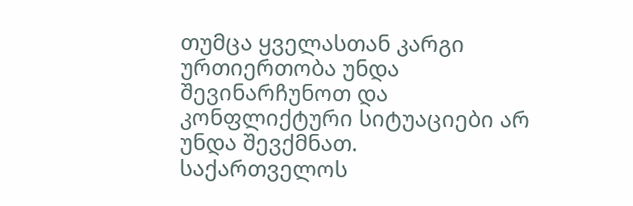თუმცა ყველასთან კარგი ურთიერთობა უნდა შევინარჩუნოთ და კონფლიქტური სიტუაციები არ უნდა შევქმნათ.
საქართველოს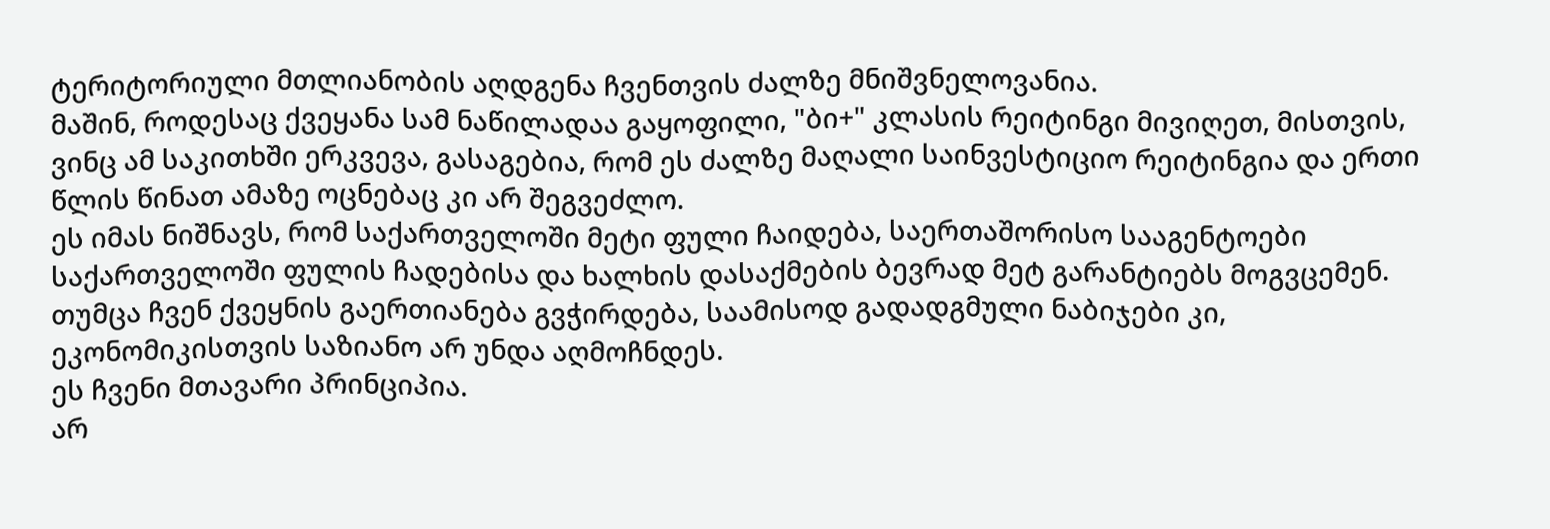ტერიტორიული მთლიანობის აღდგენა ჩვენთვის ძალზე მნიშვნელოვანია.
მაშინ, როდესაც ქვეყანა სამ ნაწილადაა გაყოფილი, "ბი+" კლასის რეიტინგი მივიღეთ, მისთვის, ვინც ამ საკითხში ერკვევა, გასაგებია, რომ ეს ძალზე მაღალი საინვესტიციო რეიტინგია და ერთი წლის წინათ ამაზე ოცნებაც კი არ შეგვეძლო.
ეს იმას ნიშნავს, რომ საქართველოში მეტი ფული ჩაიდება, საერთაშორისო სააგენტოები საქართველოში ფულის ჩადებისა და ხალხის დასაქმების ბევრად მეტ გარანტიებს მოგვცემენ.
თუმცა ჩვენ ქვეყნის გაერთიანება გვჭირდება, საამისოდ გადადგმული ნაბიჯები კი, ეკონომიკისთვის საზიანო არ უნდა აღმოჩნდეს.
ეს ჩვენი მთავარი პრინციპია.
არ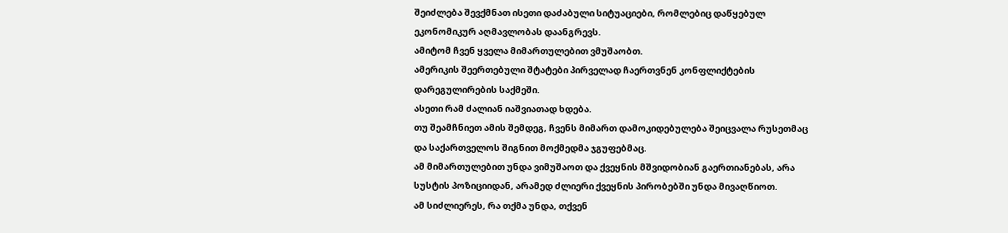შეიძლება შევქმნათ ისეთი დაძაბული სიტუაციები, რომლებიც დაწყებულ ეკონომიკურ აღმავლობას დაანგრევს.
ამიტომ ჩვენ ყველა მიმართულებით ვმუშაობთ.
ამერიკის შეერთებული შტატები პირველად ჩაერთვნენ კონფლიქტების დარეგულირების საქმეში.
ასეთი რამ ძალიან იაშვიათად ხდება.
თუ შეამჩნიეთ ამის შემდეგ, ჩვენს მიმართ დამოკიდებულება შეიცვალა რუსეთმაც და საქართველოს შიგნით მოქმედმა ჯგუფებმაც.
ამ მიმართულებით უნდა ვიმუშაოთ და ქვეყნის მშვიდობიან გაერთიანებას, არა სუსტის პოზიციიდან, არამედ ძლიერი ქვეყნის პირობებში უნდა მივაღწიოთ.
ამ სიძლიერეს, რა თქმა უნდა, თქვენ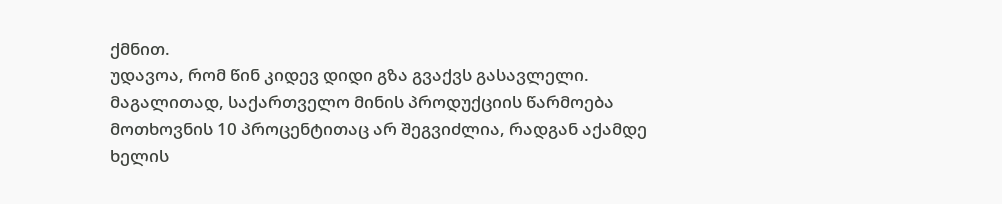ქმნით.
უდავოა, რომ წინ კიდევ დიდი გზა გვაქვს გასავლელი.
მაგალითად, საქართველო მინის პროდუქციის წარმოება მოთხოვნის 10 პროცენტითაც არ შეგვიძლია, რადგან აქამდე ხელის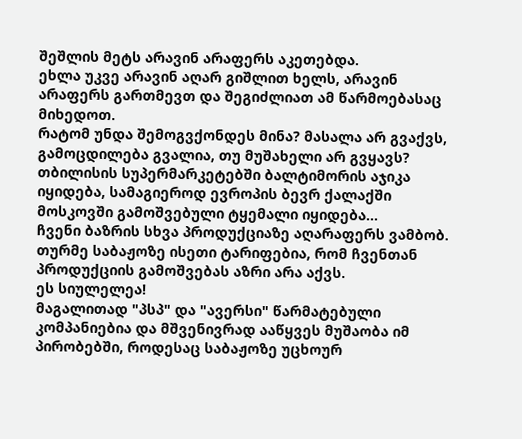შეშლის მეტს არავინ არაფერს აკეთებდა.
ეხლა უკვე არავინ აღარ გიშლით ხელს, არავინ არაფერს გართმევთ და შეგიძლიათ ამ წარმოებასაც მიხედოთ.
რატომ უნდა შემოგვქონდეს მინა? მასალა არ გვაქვს, გამოცდილება გვალია, თუ მუშახელი არ გვყავს?
თბილისის სუპერმარკეტებში ბალტიმორის აჯიკა იყიდება, სამაგიეროდ ევროპის ბევრ ქალაქში მოსკოვში გამოშვებული ტყემალი იყიდება...
ჩვენი ბაზრის სხვა პროდუქციაზე აღარაფერს ვამბობ.
თურმე საბაჟოზე ისეთი ტარიფებია, რომ ჩვენთან პროდუქციის გამოშვებას აზრი არა აქვს.
ეს სიულელეა!
მაგალითად "პსპ" და "ავერსი" წარმატებული კომპანიებია და მშვენივრად ააწყვეს მუშაობა იმ პირობებში, როდესაც საბაჟოზე უცხოურ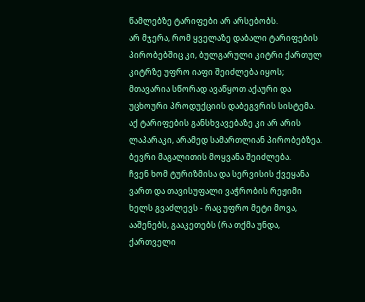წამლებზე ტარიფები არ არსებობს.
არ მჯერა, რომ ყველაზე დაბალი ტარიფების პირობებშიც კი, ბულგარული კიტრი ქართულ კიტრზე უფრო იაფი შეიძლება იყოს; მთავარია სწორად ავაწყოთ აქაური და უცხოური პროდუქციის დაბეგვრის სისტემა.
აქ ტარიფების განსხვავებაზე კი არ არის ლაპარაკი, არამედ სამართლიან პირობებზეა.
ბევრი მაგალითის მოყვანა შეიძლება.
ჩვენ ხომ ტურიზმისა და სერვისის ქვეყანა ვართ და თავისუფალი ვაჭრობის რეჟიმი ხელს გვაძლევს - რაც უფრო მეტი მოვა, ააშენებს, გააკეთებს (რა თქმა უნდა, ქართველი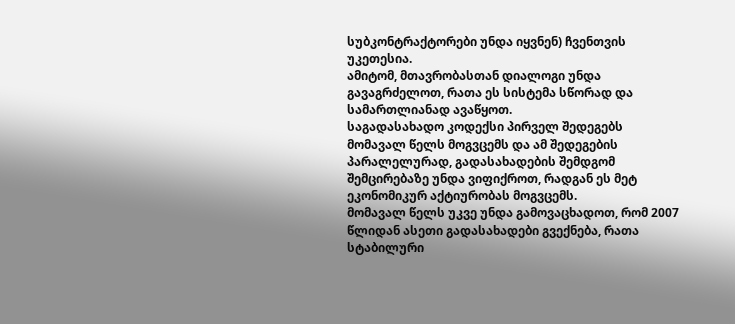სუბკონტრაქტორები უნდა იყვნენ) ჩვენთვის უკეთესია.
ამიტომ, მთავრობასთან დიალოგი უნდა გავაგრძელოთ, რათა ეს სისტემა სწორად და სამართლიანად ავაწყოთ.
საგადასახადო კოდექსი პირველ შედეგებს მომავალ წელს მოგვცემს და ამ შედეგების პარალელურად, გადასახადების შემდგომ შემცირებაზე უნდა ვიფიქროთ, რადგან ეს მეტ ეკონომიკურ აქტიურობას მოგვცემს.
მომავალ წელს უკვე უნდა გამოვაცხადოთ, რომ 2007 წლიდან ასეთი გადასახადები გვექნება, რათა სტაბილური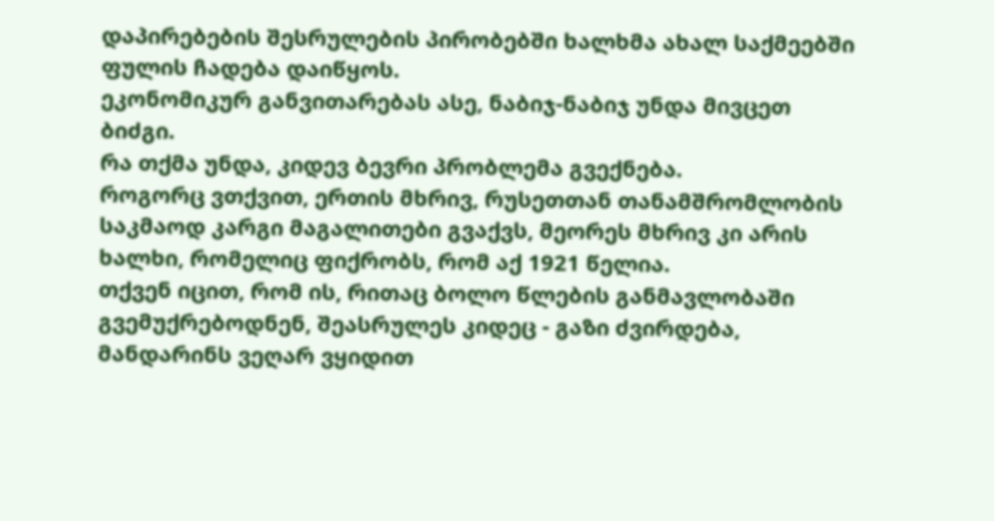დაპირებების შესრულების პირობებში ხალხმა ახალ საქმეებში ფულის ჩადება დაიწყოს.
ეკონომიკურ განვითარებას ასე, ნაბიჯ-ნაბიჯ უნდა მივცეთ ბიძგი.
რა თქმა უნდა, კიდევ ბევრი პრობლემა გვექნება.
როგორც ვთქვით, ერთის მხრივ, რუსეთთან თანამშრომლობის საკმაოდ კარგი მაგალითები გვაქვს, მეორეს მხრივ კი არის ხალხი, რომელიც ფიქრობს, რომ აქ 1921 წელია.
თქვენ იცით, რომ ის, რითაც ბოლო წლების განმავლობაში გვემუქრებოდნენ, შეასრულეს კიდეც - გაზი ძვირდება, მანდარინს ვეღარ ვყიდით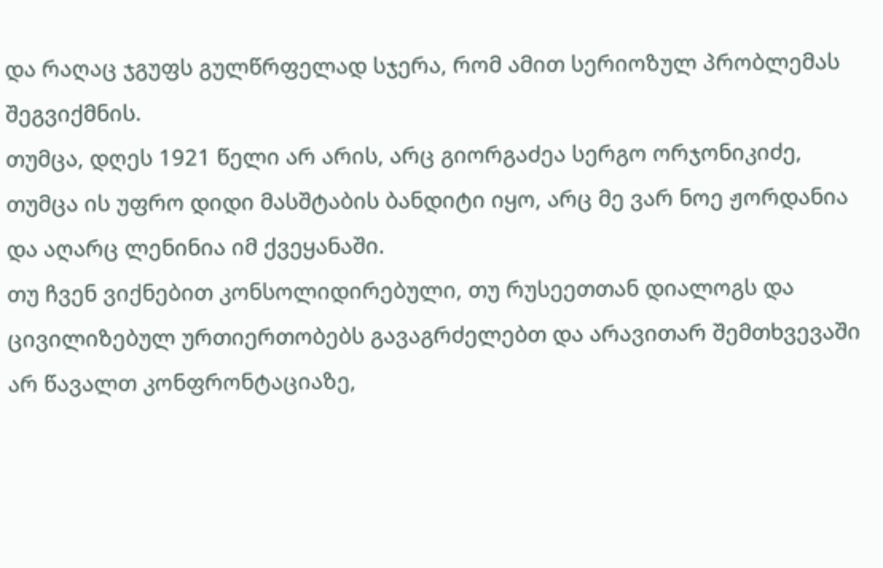და რაღაც ჯგუფს გულწრფელად სჯერა, რომ ამით სერიოზულ პრობლემას შეგვიქმნის.
თუმცა, დღეს 1921 წელი არ არის, არც გიორგაძეა სერგო ორჯონიკიძე, თუმცა ის უფრო დიდი მასშტაბის ბანდიტი იყო, არც მე ვარ ნოე ჟორდანია და აღარც ლენინია იმ ქვეყანაში.
თუ ჩვენ ვიქნებით კონსოლიდირებული, თუ რუსეეთთან დიალოგს და ცივილიზებულ ურთიერთობებს გავაგრძელებთ და არავითარ შემთხვევაში არ წავალთ კონფრონტაციაზე,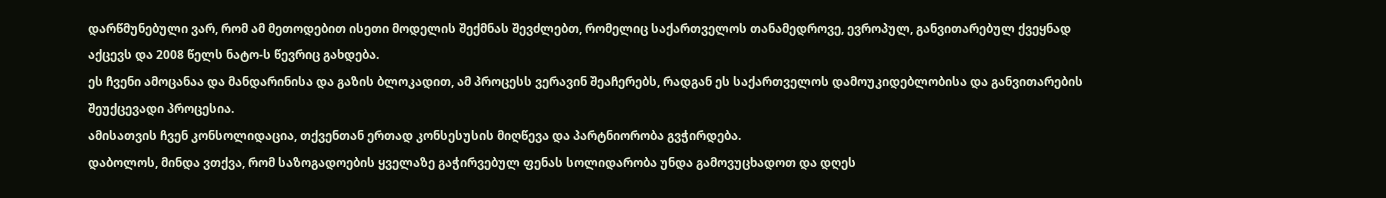დარწმუნებული ვარ, რომ ამ მეთოდებით ისეთი მოდელის შექმნას შევძლებთ, რომელიც საქართველოს თანამედროვე, ევროპულ, განვითარებულ ქვეყნად აქცევს და 2008 წელს ნატო-ს წევრიც გახდება.
ეს ჩვენი ამოცანაა და მანდარინისა და გაზის ბლოკადით, ამ პროცესს ვერავინ შეაჩერებს, რადგან ეს საქართველოს დამოუკიდებლობისა და განვითარების შეუქცევადი პროცესია.
ამისათვის ჩვენ კონსოლიდაცია, თქვენთან ერთად კონსესუსის მიღწევა და პარტნიორობა გვჭირდება.
დაბოლოს, მინდა ვთქვა, რომ საზოგადოების ყველაზე გაჭირვებულ ფენას სოლიდარობა უნდა გამოვუცხადოთ და დღეს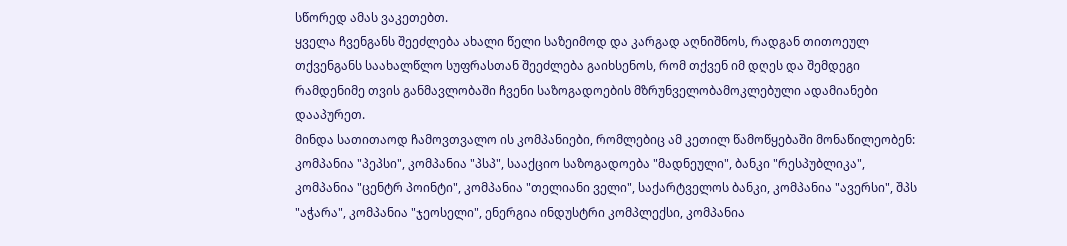სწორედ ამას ვაკეთებთ.
ყველა ჩვენგანს შეეძლება ახალი წელი საზეიმოდ და კარგად აღნიშნოს, რადგან თითოეულ თქვენგანს საახალწლო სუფრასთან შეეძლება გაიხსენოს, რომ თქვენ იმ დღეს და შემდეგი რამდენიმე თვის განმავლობაში ჩვენი საზოგადოების მზრუნველობამოკლებული ადამიანები დააპურეთ.
მინდა სათითაოდ ჩამოვთვალო ის კომპანიები, რომლებიც ამ კეთილ წამოწყებაში მონაწილეობენ: კომპანია "პეპსი", კომპანია "პსპ", სააქციო საზოგადოება "მადნეული", ბანკი "რესპუბლიკა", კომპანია "ცენტრ პოინტი", კომპანია "თელიანი ველი", საქარტველოს ბანკი, კომპანია "ავერსი", შპს "აჭარა", კომპანია "ჯეოსელი", ენერგია ინდუსტრი კომპლექსი, კომპანია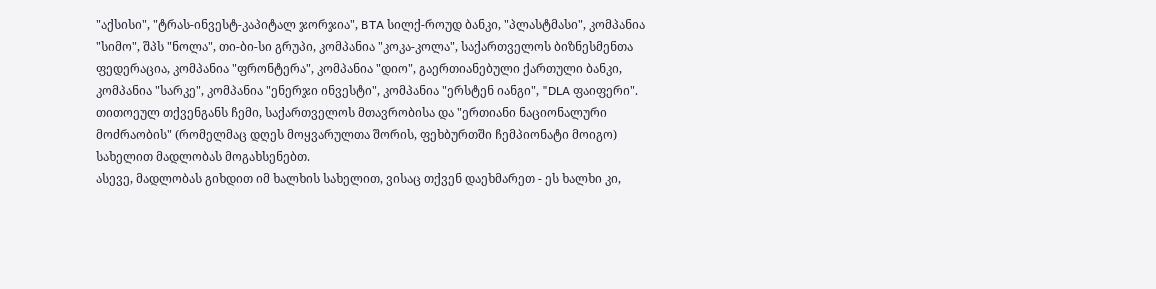"აქსისი", "ტრას-ინვესტ-კაპიტალ ჯორჯია", BTA სილქ-როუდ ბანკი, "პლასტმასი", კომპანია "სიმო", შპს "ნოლა", თი-ბი-სი გრუპი, კომპანია "კოკა-კოლა", საქართველოს ბიზნესმენთა ფედერაცია, კომპანია "ფრონტერა", კომპანია "დიო", გაერთიანებული ქართული ბანკი, კომპანია "სარკე", კომპანია "ენერჯი ინვესტი", კომპანია "ერსტენ იანგი", "DLA ფაიფერი".
თითოეულ თქვენგანს ჩემი, საქართველოს მთავრობისა და "ერთიანი ნაციონალური მოძრაობის" (რომელმაც დღეს მოყვარულთა შორის, ფეხბურთში ჩემპიონატი მოიგო) სახელით მადლობას მოგახსენებთ.
ასევე, მადლობას გიხდით იმ ხალხის სახელით, ვისაც თქვენ დაეხმარეთ - ეს ხალხი კი,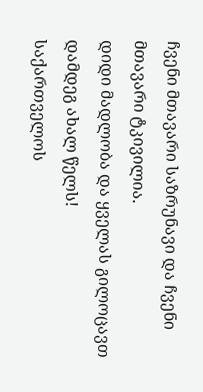ჩვენი მთავარი საზრუნავი და ჩვენი მთავარი ტკივილია.
დიდი მადლობა და ყველას გილოცავთ დამდეგ ახალ წელს!
საქართველოს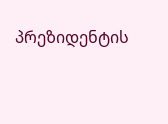პრეზიდენტის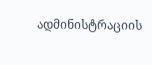ადმინისტრაციის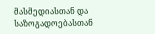მასმედიასთან და
საზოგადოებასთან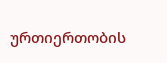ურთიერთობის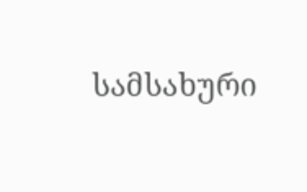სამსახური